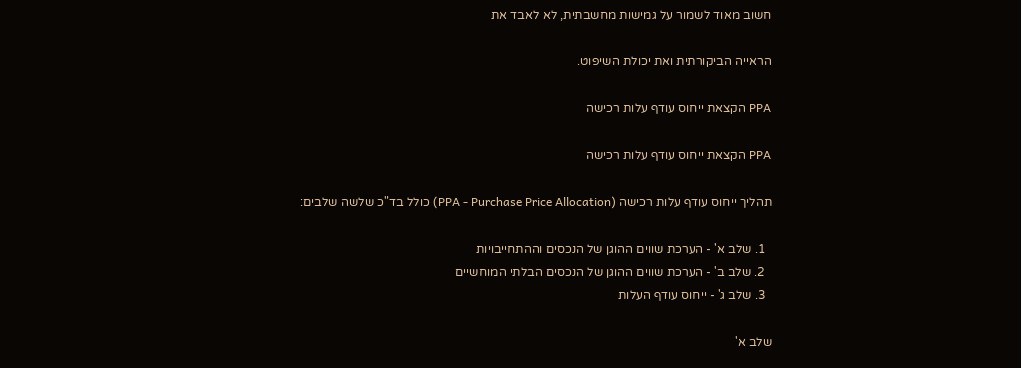חשוב מאוד לשמור על גמישות מחשבתית, לא לאבד את

הראייה הביקורתית ואת יכולת השיפוט.

PPA הקצאת ייחוס עודף עלות רכישה

PPA הקצאת ייחוס עודף עלות רכישה

תהליך ייחוס עודף עלות רכישה (PPA - Purchase Price Allocation) כולל בד"כ שלשה שלבים:

  1. שלב א' - הערכת שווים ההוגן של הנכסים וההתחייבויות
  2. שלב ב' - הערכת שווים ההוגן של הנכסים הבלתי המוחשיים
  3. שלב ג' - ייחוס עודף העלות

שלב א'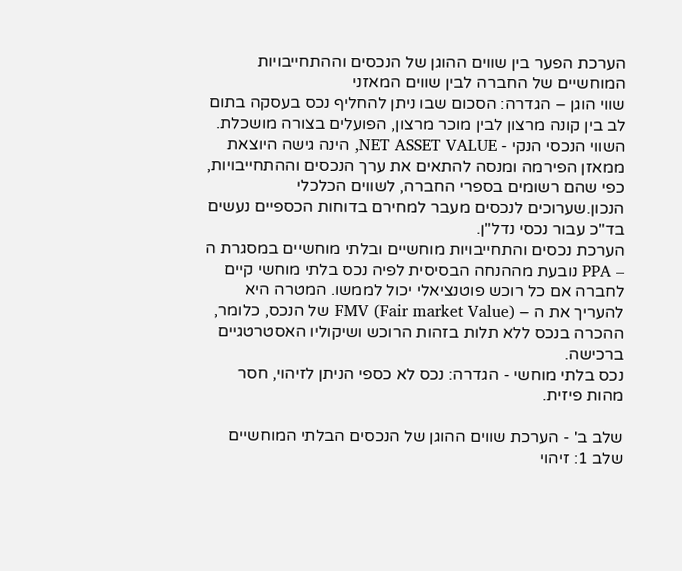הערכת הפער בין שווים ההוגן של הנכסים וההתחייבויות המוחשיים של החברה לבין שווים המאזני
שווי הוגן – הגדרה: הסכום שבו ניתן להחליף נכס בעסקה בתום לב בין קונה מרצון לבין מוכר מרצון, הפועלים בצורה מושכלת.
השווי הנכסי הנקי - NET ASSET VALUE, הינה גישה היוצאת ממאזן הפירמה ומנסה להתאים את ערך הנכסים וההתחייבויות, כפי שהם רשומים בספרי החברה, לשווים הכלכלי הנכון.שערוכים לנכסים מעבר למחירם בדוחות הכספיים נעשים בד"כ עבור נכסי נדל"ן.
הערכת נכסים והתחייבויות מוחשיים ובלתי מוחשיים במסגרת ה – PPA נובעת מההנחה הבסיסית לפיה נכס בלתי מוחשי קיים לחברה אם כל רוכש פוטנציאלי יכול לממשו. המטרה היא להעריך את ה – FMV (Fair market Value) של הנכס, כלומר, ההכרה בנכס ללא תלות בזהות הרוכש ושיקוליו האסטרטגיים ברכישה.
נכס בלתי מוחשי - הגדרה: נכס לא כספי הניתן לזיהוי, חסר מהות פיזית.

שלב ב' - הערכת שווים ההוגן של הנכסים הבלתי המוחשיים
שלב 1: זיהוי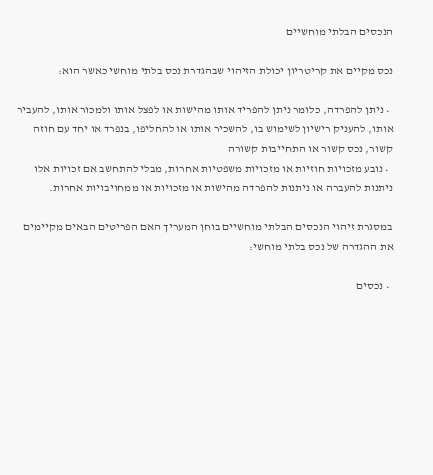הנכסים הבלתי מוחשיים

נכס מקיים את קריטריון יכולת הזיהוי שבהגדרת נכס בלתי מוחשי כאשר הוא:

  • ניתן להפרדה, כלומר ניתן להפריד אותו מהישות או לפצל אותו ולמכור אותו, להעביר אותו, להעניק רישיון לשימוש בו, להשכיר אותו או להחליפו, בנפרד או יחד עם חוזה קשור, נכס קשור או התחייבות קשורה
  • נובע מזכויות חוזיות או מזכויות משפטיות אחרות, מבלי להתחשב אם זכויות אלו ניתנות להעברה או ניתנות להפרדה מהישות או מזכויות או ממחויבויות אחרות.

במסגרת זיהוי הנכסים הבלתי מוחשיים בוחן המעריך האם הפריטים הבאים מקיימים את ההגדרה של נכס בלתי מוחשי:

  • נכסים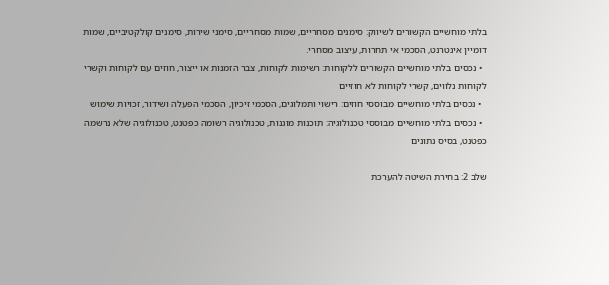בלתי מוחשיים הקשורים לשיווק: סימנים מסחריים, שמות מסחריים, סימני שירות, סימנים קולקטיביים, שמות דומיין אינטרנט, הסכמי אי תחרות, עיצוב מסחרי.
  • נכסים בלתי מוחשיים הקשורים ללקוחות: רשימות לקוחות, צבר הזמנות או ייצור, חוזים עם לקוחות וקשרי לקוחות נלווים, קשרי לקוחות לא חוזיים
  • נכסים בלתי מוחשיים מבוססי חוזים: רישוי ותמלוגים, הסכמי זיכיון, הסכמי הפעלה ושידור, זכויות שימוש
  • נכסים בלתי מוחשיים מבוססי טכנולוגיה: תוכנות מוגנות, טכנולוגיה רשומה כפטנט, טכנולוגיה שלא נרשמה כפטנט, בסיס נתונים

שלב 2: בחירת השיטה להערכת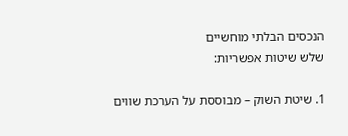הנכסים הבלתי מוחשיים
שלש שיטות אפשריות:

1. שיטת השוק – מבוססת על הערכת שווים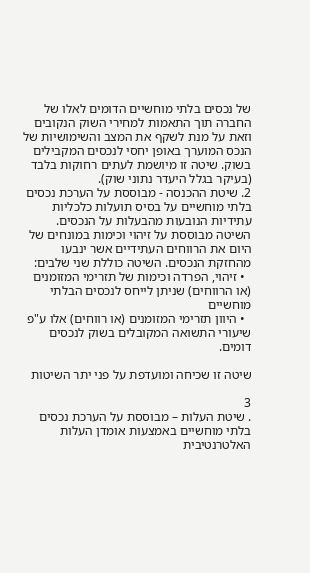של נכסים בלתי מוחשיים הדומים לאלו של החברה תוך התאמות למחירי השוק הנקובים וזאת על מנת לשקף את המצב והשימושיות של הנכס המוערך באופן יחסי לנכסים המקבילים בשוק. שיטה זו מיושמת לעתים רחוקות בלבד (בעיקר בגלל היעדר נתוני שוק).
2. שיטת ההכנסה - מבוססת על הערכת נכסים בלתי מוחשיים על בסיס תועלות כלכליות עתידיות הנובעות מהבעלות על הנכסים. השיטה מבוססת על זיהוי וכימות במונחים של היום את הרווחים העתידיים אשר ינבעו מהחזקת הנכסים. השיטה כוללת שני שלבים:
  • זיהוי, הפרדה וכימות של תזרימי המזומנים (או הרווחים) שניתן לייחס לנכסים הבלתי מוחשיים
  • היוון תזרימי המזומנים (או רווחים) אלו ע"פ שיעורי התשואה המקובלים בשוק לנכסים דומים.

שיטה זו שכיחה ומועדפת על פני יתר השיטות

3
. שיטת העלות – מבוססת על הערכת נכסים בלתי מוחשיים באמצעות אומדן העלות האלטרנטיבית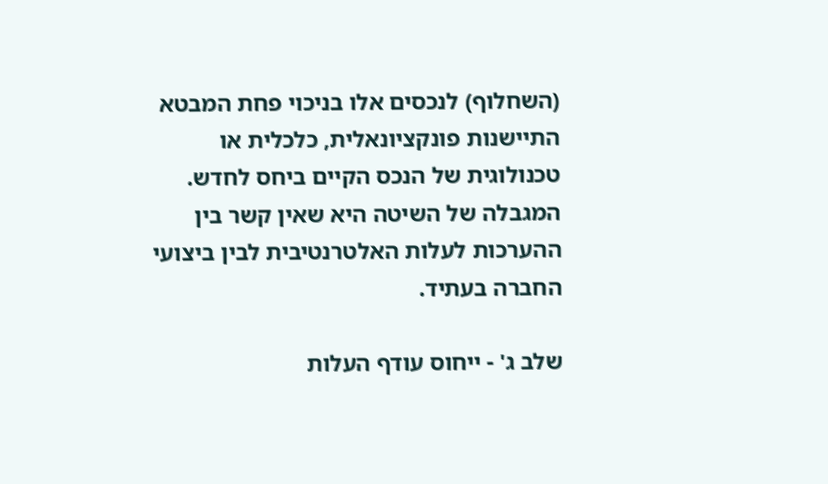(השחלוף) לנכסים אלו בניכוי פחת המבטא התיישנות פונקציונאלית, כלכלית או טכנולוגית של הנכס הקיים ביחס לחדש. המגבלה של השיטה היא שאין קשר בין ההערכות לעלות האלטרנטיבית לבין ביצועי החברה בעתיד.

שלב ג' - ייחוס עודף העלות